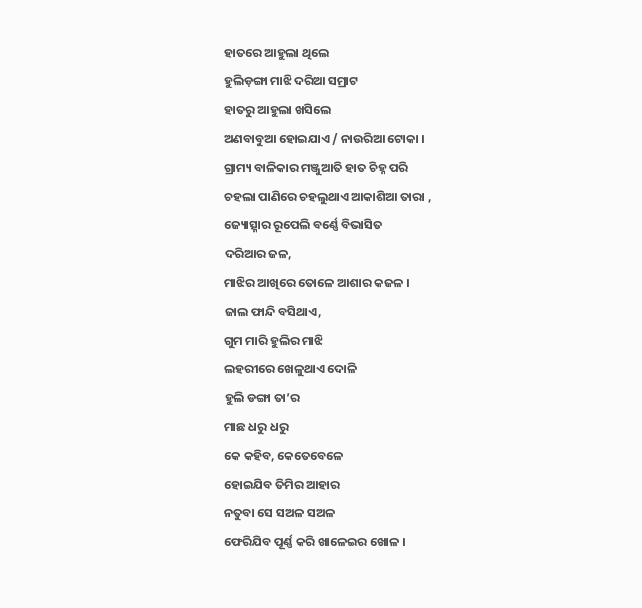ହାତରେ ଆହୁଲା ଥିଲେ
ହୁଲିଡ଼ଙ୍ଗା ମାଝି ଦରିଆ ସମ୍ରାଟ
ହାତରୁ ଆହୁଲା ଖସିଲେ
ଅଣବାବୁଆ ହୋଇଯାଏ / ନାଉରିଆ ଟୋକା ।
ଗ୍ରାମ୍ୟ ବାଳିକାର ମଞ୍ଜୁଆତି ହାତ ଚିହ୍ନ ପରି
ଚହଲା ପାଣିରେ ଚହଲୁଥାଏ ଆକାଶିଆ ତାରା ,
ଜ୍ୟୋତ୍ସ୍ନାର ରୂପେଲି ବର୍ଣ୍ଣେ ବିଭାସିତ
ଦରିଆର ଜଳ,
ମାଝିର ଆଖିରେ ତୋଳେ ଆଶାର କଜଳ ।
ଜାଲ ଫାନ୍ଦି ବସିଥାଏ,
ଗୁମ ମାରି ହୁଲିର ମାଝି
ଲହରୀରେ ଖେଳୁଥାଏ ଦୋଳି
ହୁଲି ଡଙ୍ଗା ତା’ର
ମାଛ ଧରୁ ଧରୁ
କେ କହିବ, କେତେବେଳେ
ହୋଇଯିବ ତିମିର ଆହାର
ନତୁବା ସେ ସଅଳ ସଅଳ
ଫେରିଯିବ ପୂର୍ଣ୍ଣ କରି ଖାଳେଇର ଖୋଳ ।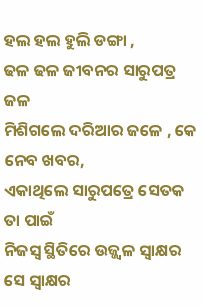ହଲ ହଲ ହୁଲି ଡଙ୍ଗା ,
ଢଳ ଢଳ ଜୀବନର ସାରୁପତ୍ର ଜଳ
ମିଶିଗଲେ ଦରିଆର ଜଳେ , କେ ନେବ ଖବର,
ଏକାଥିଲେ ସାରୁପତ୍ରେ ସେତକ ତା ପାଇଁ
ନିଜସ୍ୱ ସ୍ଥିତିରେ ଉଜ୍ଜ୍ୱଳ ସ୍ୱାକ୍ଷର
ସେ ସ୍ୱାକ୍ଷର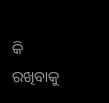କି ରଖିବାକୁ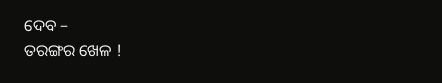ଦେବ –
ତରଙ୍ଗର ଖେଳ !